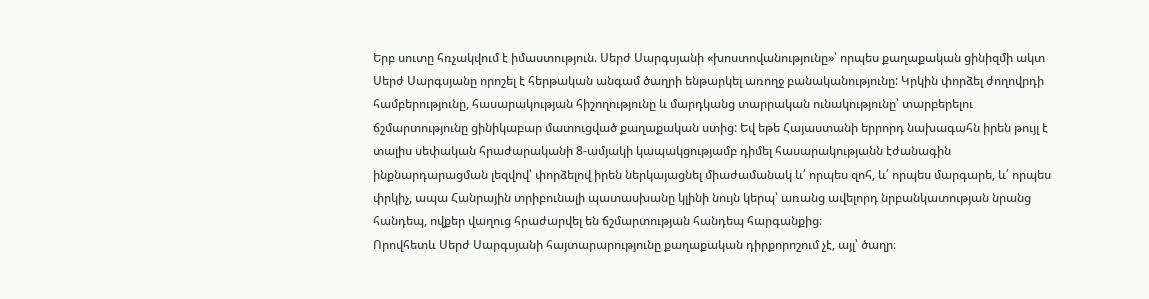Երբ սուտը հռչակվում է իմաստություն. Սերժ Սարգսյանի «խոստովանությունը»՝ որպես քաղաքական ցինիզմի ակտ
Սերժ Սարգսյանը որոշել է հերթական անգամ ծաղրի ենթարկել առողջ բանականությունը: Կրկին փորձել ժողովրդի համբերությունը, հասարակության հիշողությունը և մարդկանց տարրական ունակությունը՝ տարբերելու ճշմարտությունը ցինիկաբար մատուցված քաղաքական ստից: Եվ եթե Հայաստանի երրորդ նախագահն իրեն թույլ է տալիս սեփական հրաժարականի 8-ամյակի կապակցությամբ դիմել հասարակությանն էժանագին ինքնարդարացման լեզվով՝ փորձելով իրեն ներկայացնել միաժամանակ և՛ որպես զոհ, և՛ որպես մարգարե, և՛ որպես փրկիչ, ապա Հանրային տրիբունալի պատասխանը կլինի նույն կերպ՝ առանց ավելորդ նրբանկատության նրանց հանդեպ, ովքեր վաղուց հրաժարվել են ճշմարտության հանդեպ հարգանքից։
Որովհետև Սերժ Սարգսյանի հայտարարությունը քաղաքական դիրքորոշում չէ, այլ՝ ծաղր։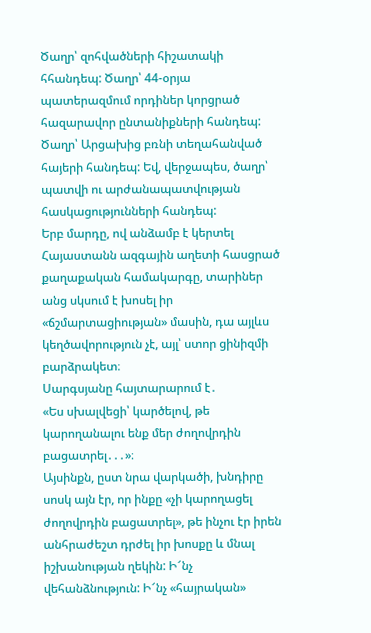Ծաղր՝ զոհվածների հիշատակի հհանդեպ: Ծաղր՝ 44-օրյա պատերազմում որդիներ կորցրած հազարավոր ընտանիքների հանդեպ: Ծաղր՝ Արցախից բռնի տեղահանված հայերի հանդեպ: Եվ, վերջապես, ծաղր՝ պատվի ու արժանապատվության հասկացությունների հանդեպ:
Երբ մարդը, ով անձամբ է կերտել Հայաստանն ազգային աղետի հասցրած քաղաքական համակարգը, տարիներ անց սկսում է խոսել իր «ճշմարտացիության» մասին, դա այլևս կեղծավորություն չէ, այլ՝ ստոր ցինիզմի բարձրակետ։
Սարգսյանը հայտարարում է․
«Ես սխալվեցի՝ կարծելով, թե կարողանալու ենք մեր ժողովրդին բացատրել․․․»։
Այսինքն, ըստ նրա վարկածի, խնդիրը սոսկ այն էր, որ ինքը «չի կարողացել ժողովրդին բացատրել», թե ինչու էր իրեն անհրաժեշտ դրժել իր խոսքը և մնալ իշխանության ղեկին: Ի՜նչ վեհանձնություն: Ի՜նչ «հայրական»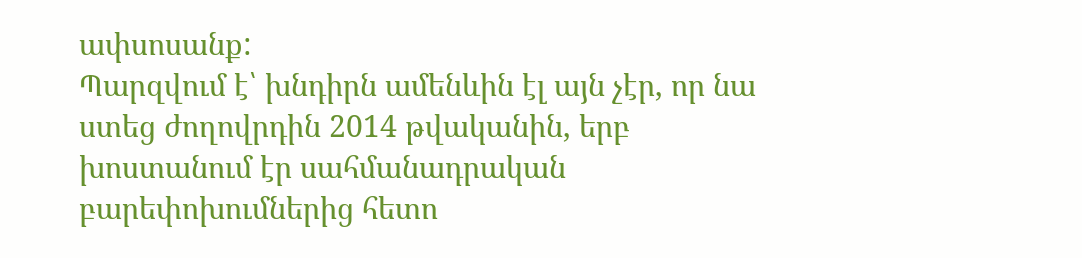ափսոսանք:
Պարզվում է՝ խնդիրն ամենևին էլ այն չէր, որ նա ստեց ժողովրդին 2014 թվականին, երբ խոստանում էր սահմանադրական բարեփոխումներից հետո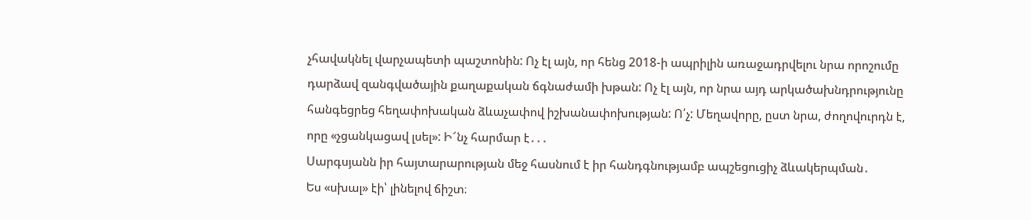չհավակնել վարչապետի պաշտոնին: Ոչ էլ այն, որ հենց 2018-ի ապրիլին առաջադրվելու նրա որոշումը դարձավ զանգվածային քաղաքական ճգնաժամի խթան: Ոչ էլ այն, որ նրա այդ արկածախնդրությունը հանգեցրեց հեղափոխական ձևաչափով իշխանափոխության: Ո՛չ: Մեղավորը, ըստ նրա, ժողովուրդն է, որը «չցանկացավ լսել»: Ի՜նչ հարմար է․․․
Սարգսյանն իր հայտարարության մեջ հասնում է իր հանդգնությամբ ապշեցուցիչ ձևակերպման․
Ես «սխալ» էի՝ լինելով ճիշտ։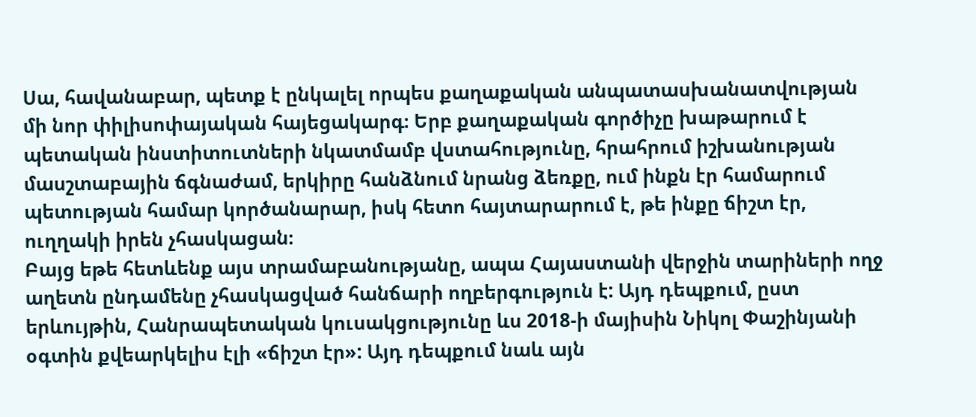Սա, հավանաբար, պետք է ընկալել որպես քաղաքական անպատասխանատվության մի նոր փիլիսոփայական հայեցակարգ։ Երբ քաղաքական գործիչը խաթարում է պետական ինստիտուտների նկատմամբ վստահությունը, հրահրում իշխանության մասշտաբային ճգնաժամ, երկիրը հանձնում նրանց ձեռքը, ում ինքն էր համարում պետության համար կործանարար, իսկ հետո հայտարարում է, թե ինքը ճիշտ էր, ուղղակի իրեն չհասկացան։
Բայց եթե հետևենք այս տրամաբանությանը, ապա Հայաստանի վերջին տարիների ողջ աղետն ընդամենը չհասկացված հանճարի ողբերգություն է: Այդ դեպքում, ըստ երևույթին, Հանրապետական կուսակցությունը ևս 2018-ի մայիսին Նիկոլ Փաշինյանի օգտին քվեարկելիս էլի «ճիշտ էր»: Այդ դեպքում նաև այն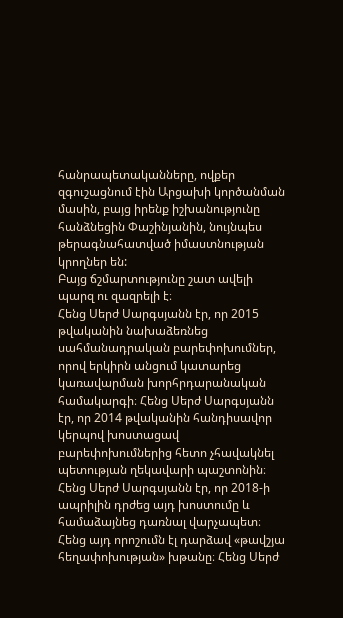հանրապետականները, ովքեր զգուշացնում էին Արցախի կործանման մասին, բայց իրենք իշխանությունը հանձնեցին Փաշինյանին, նույնպես թերագնահատված իմաստնության կրողներ են:
Բայց ճշմարտությունը շատ ավելի պարզ ու զազրելի է։
Հենց Սերժ Սարգսյանն էր, որ 2015 թվականին նախաձեռնեց սահմանադրական բարեփոխումներ, որով երկիրն անցում կատարեց կառավարման խորհրդարանական համակարգի։ Հենց Սերժ Սարգսյանն էր, որ 2014 թվականին հանդիսավոր կերպով խոստացավ բարեփոխումներից հետո չհավակնել պետության ղեկավարի պաշտոնին։ Հենց Սերժ Սարգսյանն էր, որ 2018-ի ապրիլին դրժեց այդ խոստումը և համաձայնեց դառնալ վարչապետ։ Հենց այդ որոշումն էլ դարձավ «թավշյա հեղափոխության» խթանը։ Հենց Սերժ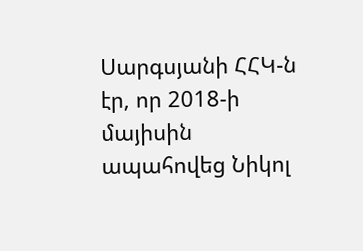Սարգսյանի ՀՀԿ-ն էր, որ 2018-ի մայիսին ապահովեց Նիկոլ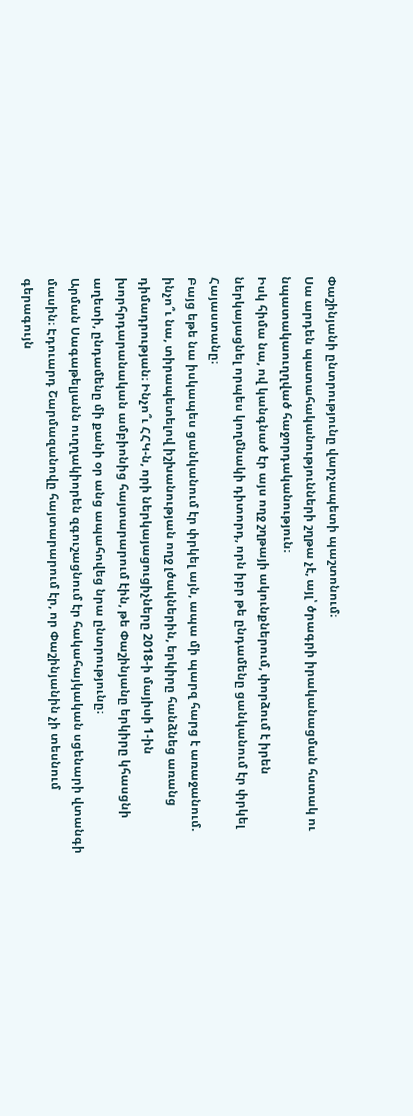Փաշինյանի ընտրությունը վարչապետի պաշտոնում։
Սա արդեն պատահականությունների շղթա չէ, այլ՝ ծրագրի իրականացման հստակ ու նպատակաուղղված հաջորդականություն։
Իսկ հիմա նա, ով կանգնած էր այս ողջ շղթայի ակունքներում, փորձում է իրեն ներկայացնել որպես կողմնակի դիտորդ, որն իբր թե ընդամենը ցանկանում էր փրկել Հայաստանը։
Բայց եթե նա իսկապես ցանկանում էր փրկել այն, ապա մի պարզ հարց է առաջանում. ինչո՞ւ նա, տիրապետելով իշխանության ողջ լծակներին, երկիրը հանձնեց առանց դիմադրության։ Ինչո՞ւ ՀՀԿ-ն, որի ներկայացուցիչները 2018-ի մայիսի 1-ին խորհրդարանական ամբիոնից հայտարարում էին, թե Փաշինյանը երկիրը կհասցնի աղետի, ընդամենը մի քանի օր անց ապահովեց նրա ընտրությունը։
Արման Սագաթելյանն ուղղակիորեն զգուշացնում էր հակահայկական սցենարի վտանգի մասին։ Էդուարդ Շարմազանովը հայտարարում էր, որ Փաշինյանին չի տեսնում գերագույն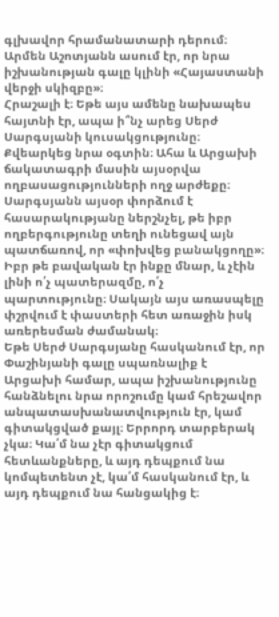գլխավոր հրամանատարի դերում։ Արմեն Աշոտյանն ասում էր, որ նրա իշխանության գալը կլինի «Հայաստանի վերջի սկիզբը»։
Հրաշալի է։ Եթե այս ամենը նախապես հայտնի էր, ապա ի՞նչ արեց Սերժ Սարգսյանի կուսակցությունը։ Քվեարկեց նրա օգտին։ Ահա և Արցախի ճակատագրի մասին այսօրվա ողբասացությունների ողջ արժեքը։
Սարգսյանն այսօր փորձում է հասարակությանը ներշնչել, թե իբր ողբերգությունը տեղի ունեցավ այն պատճառով, որ «փոխվեց բանակցողը»։ Իբր թե բավական էր ինքը մնար, և չէին լինի ո՛չ պատերազմը, ո՛չ պարտությունը։ Սակայն այս առասպելը փշրվում է փաստերի հետ առաջին իսկ առերեսման ժամանակ։
Եթե Սերժ Սարգսյանը հասկանում էր, որ Փաշինյանի գալը սպառնալիք է Արցախի համար, ապա իշխանությունը հանձնելու նրա որոշումը կամ հրեշավոր անպատասխանատվություն էր, կամ գիտակցված քայլ։ Երրորդ տարբերակ չկա։ Կա՛մ նա չէր գիտակցում հետևանքները, և այդ դեպքում նա կոմպետենտ չէ, կա՛մ հասկանում էր, և այդ դեպքում նա հանցակից է։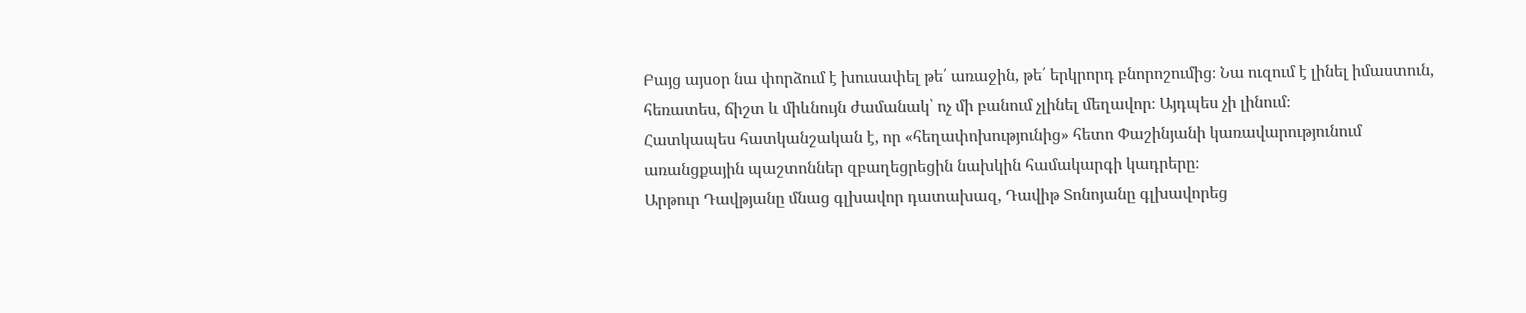Բայց այսօր նա փորձում է խուսափել թե՛ առաջին, թե՛ երկրորդ բնորոշումից։ Նա ուզում է լինել իմաստուն, հեռատես, ճիշտ և միևնույն ժամանակ՝ ոչ մի բանում չլինել մեղավոր։ Այդպես չի լինում։
Հատկապես հատկանշական է, որ «հեղափոխությունից» հետո Փաշինյանի կառավարությունում առանցքային պաշտոններ զբաղեցրեցին նախկին համակարգի կադրերը։
Արթուր Դավթյանը մնաց գլխավոր դատախազ, Դավիթ Տոնոյանը գլխավորեց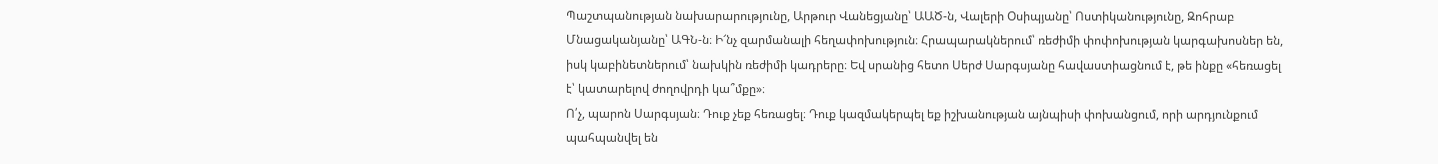Պաշտպանության նախարարությունը, Արթուր Վանեցյանը՝ ԱԱԾ-ն, Վալերի Օսիպյանը՝ Ոստիկանությունը, Զոհրաբ Մնացականյանը՝ ԱԳՆ-ն։ Ի՜նչ զարմանալի հեղափոխություն։ Հրապարակներում՝ ռեժիմի փոփոխության կարգախոսներ են, իսկ կաբինետներում՝ նախկին ռեժիմի կադրերը։ Եվ սրանից հետո Սերժ Սարգսյանը հավաստիացնում է, թե ինքը «հեռացել է՝ կատարելով ժողովրդի կա՞մքը»։
Ո՛չ, պարոն Սարգսյան։ Դուք չեք հեռացել։ Դուք կազմակերպել եք իշխանության այնպիսի փոխանցում, որի արդյունքում պահպանվել են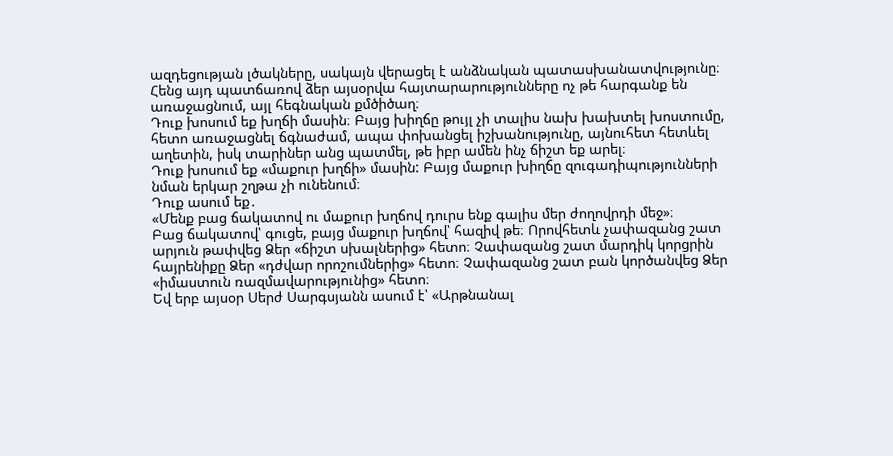ազդեցության լծակները, սակայն վերացել է անձնական պատասխանատվությունը։ Հենց այդ պատճառով ձեր այսօրվա հայտարարությունները ոչ թե հարգանք են առաջացնում, այլ հեգնական քմծիծաղ։
Դուք խոսում եք խղճի մասին։ Բայց խիղճը թույլ չի տալիս նախ խախտել խոստումը, հետո առաջացնել ճգնաժամ, ապա փոխանցել իշխանությունը, այնուհետ հետևել աղետին, իսկ տարիներ անց պատմել, թե իբր ամեն ինչ ճիշտ եք արել։
Դուք խոսում եք «մաքուր խղճի» մասին: Բայց մաքուր խիղճը զուգադիպությունների նման երկար շղթա չի ունենում։
Դուք ասում եք․
«Մենք բաց ճակատով ու մաքուր խղճով դուրս ենք գալիս մեր ժողովրդի մեջ»։
Բաց ճակատով՝ գուցե, բայց մաքուր խղճով՝ հազիվ թե։ Որովհետև չափազանց շատ արյուն թափվեց Ձեր «ճիշտ սխալներից» հետո։ Չափազանց շատ մարդիկ կորցրին հայրենիքը Ձեր «դժվար որոշումներից» հետո։ Չափազանց շատ բան կործանվեց Ձեր «իմաստուն ռազմավարությունից» հետո։
Եվ երբ այսօր Սերժ Սարգսյանն ասում է՝ «Արթնանալ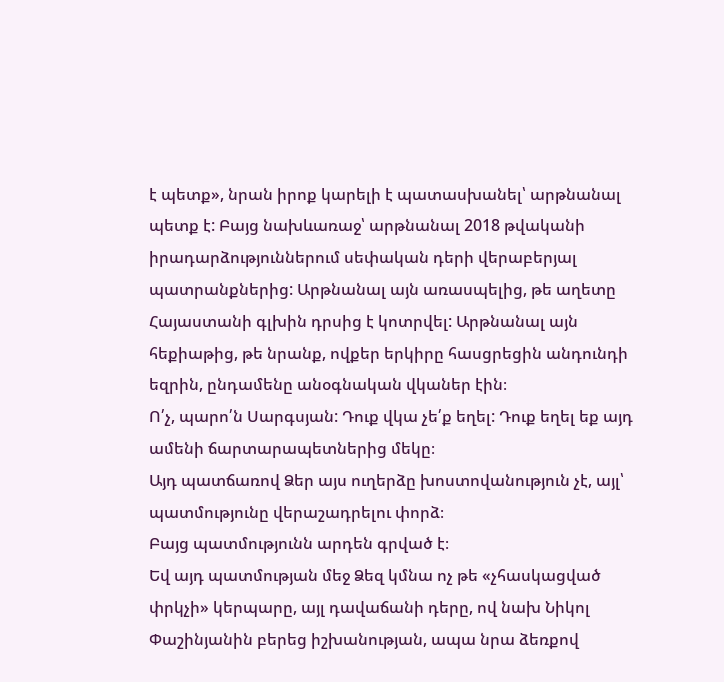է պետք», նրան իրոք կարելի է պատասխանել՝ արթնանալ պետք է: Բայց նախևառաջ՝ արթնանալ 2018 թվականի իրադարձություններում սեփական դերի վերաբերյալ պատրանքներից: Արթնանալ այն առասպելից, թե աղետը Հայաստանի գլխին դրսից է կոտրվել: Արթնանալ այն հեքիաթից, թե նրանք, ովքեր երկիրը հասցրեցին անդունդի եզրին, ընդամենը անօգնական վկաներ էին։
Ո՛չ, պարո՛ն Սարգսյան: Դուք վկա չե՛ք եղել: Դուք եղել եք այդ ամենի ճարտարապետներից մեկը։
Այդ պատճառով Ձեր այս ուղերձը խոստովանություն չէ, այլ՝ պատմությունը վերաշադրելու փորձ։
Բայց պատմությունն արդեն գրված է։
Եվ այդ պատմության մեջ Ձեզ կմնա ոչ թե «չհասկացված փրկչի» կերպարը, այլ դավաճանի դերը, ով նախ Նիկոլ Փաշինյանին բերեց իշխանության, ապա նրա ձեռքով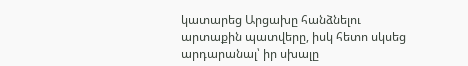կատարեց Արցախը հանձնելու արտաքին պատվերը, իսկ հետո սկսեց արդարանալ՝ իր սխալը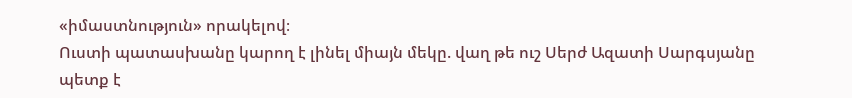«իմաստնություն» որակելով։
Ուստի պատասխանը կարող է լինել միայն մեկը. վաղ թե ուշ Սերժ Ազատի Սարգսյանը պետք է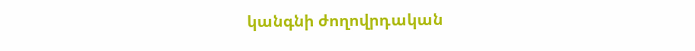կանգնի ժողովրդական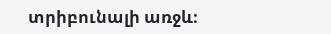տրիբունալի առջև։